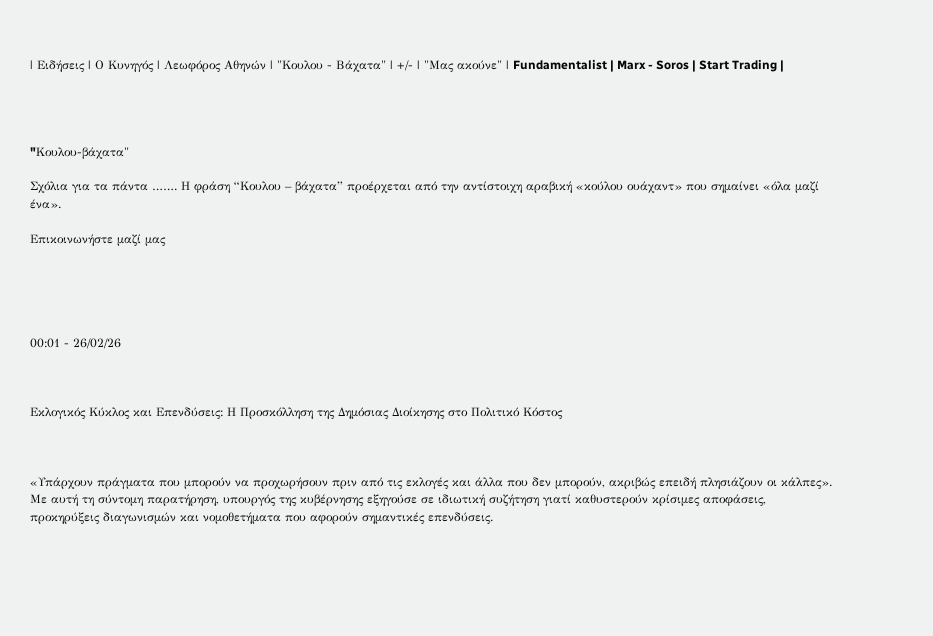| Ειδήσεις | Ο Κυνηγός | Λεωφόρος Αθηνών | "Κουλου - Βάχατα" | +/- | "Μας ακούνε" | Fundamentalist | Marx - Soros | Start Trading |




"Kουλου-βάχατα"

Σχόλια για τα πάντα ……. Η φράση “Κουλου – βάχατα” προέρχεται από την αντίστοιχη αραβική «κούλου ουάχαντ» που σημαίνει «όλα μαζί ένα».

Επικοινωνήστε μαζί μας





00:01 - 26/02/26



Εκλογικός Κύκλος και Επενδύσεις: Η Προσκόλληση της Δημόσιας Διοίκησης στο Πολιτικό Κόστος



«Υπάρχουν πράγματα που μπορούν να προχωρήσουν πριν από τις εκλογές και άλλα που δεν μπορούν, ακριβώς επειδή πλησιάζουν οι κάλπες». Με αυτή τη σύντομη παρατήρηση, υπουργός της κυβέρνησης εξηγούσε σε ιδιωτική συζήτηση γιατί καθυστερούν κρίσιμες αποφάσεις, προκηρύξεις διαγωνισμών και νομοθετήματα που αφορούν σημαντικές επενδύσεις.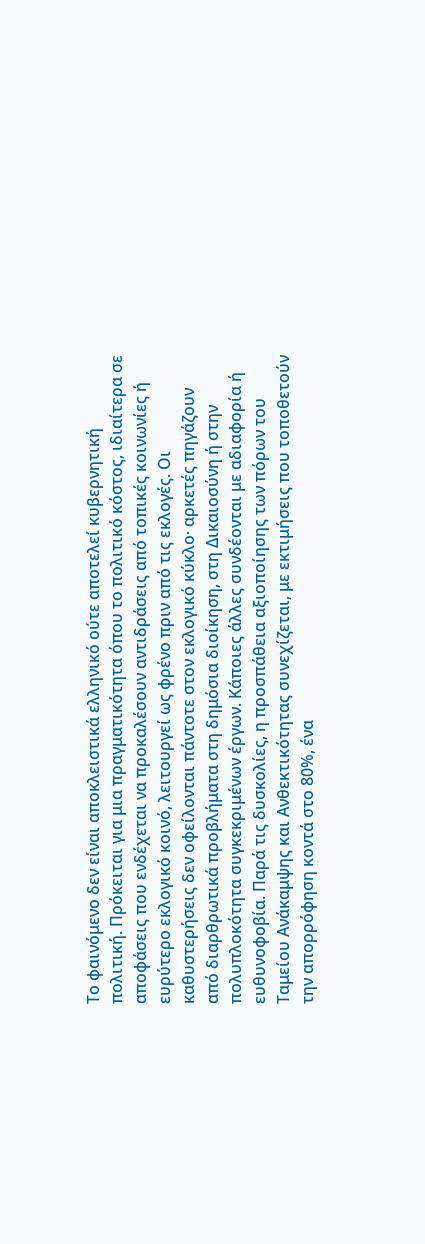Το φαινόμενο δεν είναι αποκλειστικά ελληνικό ούτε αποτελεί κυβερνητική πολιτική. Πρόκειται για μια πραγματικότητα όπου το πολιτικό κόστος, ιδιαίτερα σε αποφάσεις που ενδέχεται να προκαλέσουν αντιδράσεις από τοπικές κοινωνίες ή ευρύτερο εκλογικό κοινό, λειτουργεί ως φρένο πριν από τις εκλογές. Οι καθυστερήσεις δεν οφείλονται πάντοτε στον εκλογικό κύκλο· αρκετές πηγάζουν από διαρθρωτικά προβλήματα στη δημόσια διοίκηση, στη Δικαιοσύνη ή στην πολυπλοκότητα συγκεκριμένων έργων. Κάποιες άλλες συνδέονται με αδιαφορία ή ευθυνοφοβία. Παρά τις δυσκολίες, η προσπάθεια αξιοποίησης των πόρων του Ταμείου Ανάκαμψης και Ανθεκτικότητας συνεχίζεται, με εκτιμήσεις που τοποθετούν την απορρόφηση κοντά στο 80%, ένα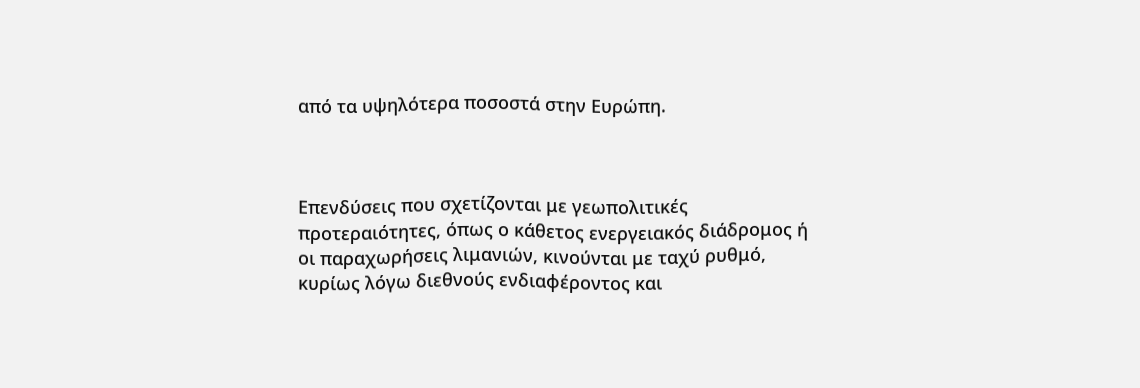από τα υψηλότερα ποσοστά στην Ευρώπη.



Επενδύσεις που σχετίζονται με γεωπολιτικές προτεραιότητες, όπως ο κάθετος ενεργειακός διάδρομος ή οι παραχωρήσεις λιμανιών, κινούνται με ταχύ ρυθμό, κυρίως λόγω διεθνούς ενδιαφέροντος και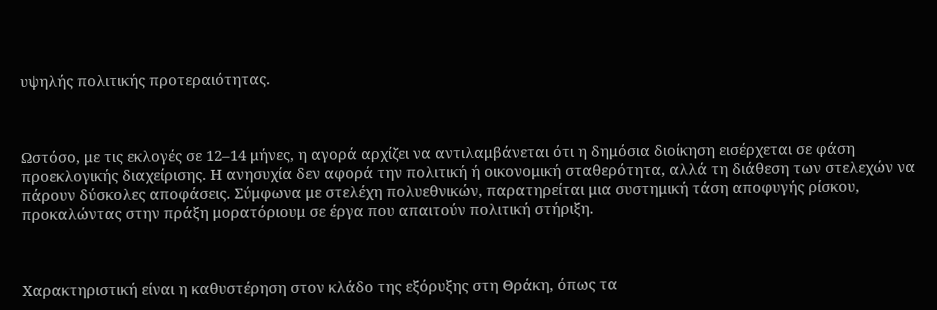υψηλής πολιτικής προτεραιότητας.



Ωστόσο, με τις εκλογές σε 12–14 μήνες, η αγορά αρχίζει να αντιλαμβάνεται ότι η δημόσια διοίκηση εισέρχεται σε φάση προεκλογικής διαχείρισης. Η ανησυχία δεν αφορά την πολιτική ή οικονομική σταθερότητα, αλλά τη διάθεση των στελεχών να πάρουν δύσκολες αποφάσεις. Σύμφωνα με στελέχη πολυεθνικών, παρατηρείται μια συστημική τάση αποφυγής ρίσκου, προκαλώντας στην πράξη μορατόριουμ σε έργα που απαιτούν πολιτική στήριξη.



Χαρακτηριστική είναι η καθυστέρηση στον κλάδο της εξόρυξης στη Θράκη, όπως τα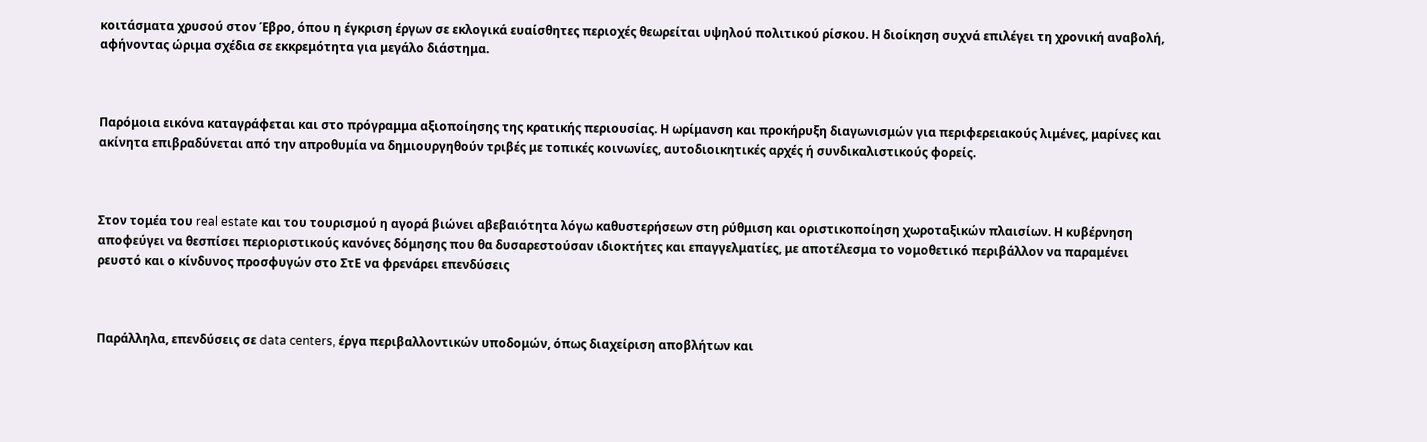κοιτάσματα χρυσού στον Έβρο, όπου η έγκριση έργων σε εκλογικά ευαίσθητες περιοχές θεωρείται υψηλού πολιτικού ρίσκου. Η διοίκηση συχνά επιλέγει τη χρονική αναβολή, αφήνοντας ώριμα σχέδια σε εκκρεμότητα για μεγάλο διάστημα.



Παρόμοια εικόνα καταγράφεται και στο πρόγραμμα αξιοποίησης της κρατικής περιουσίας. Η ωρίμανση και προκήρυξη διαγωνισμών για περιφερειακούς λιμένες, μαρίνες και ακίνητα επιβραδύνεται από την απροθυμία να δημιουργηθούν τριβές με τοπικές κοινωνίες, αυτοδιοικητικές αρχές ή συνδικαλιστικούς φορείς.



Στον τομέα του real estate και του τουρισμού η αγορά βιώνει αβεβαιότητα λόγω καθυστερήσεων στη ρύθμιση και οριστικοποίηση χωροταξικών πλαισίων. Η κυβέρνηση αποφεύγει να θεσπίσει περιοριστικούς κανόνες δόμησης που θα δυσαρεστούσαν ιδιοκτήτες και επαγγελματίες, με αποτέλεσμα το νομοθετικό περιβάλλον να παραμένει ρευστό και ο κίνδυνος προσφυγών στο ΣτΕ να φρενάρει επενδύσεις



Παράλληλα, επενδύσεις σε data centers, έργα περιβαλλοντικών υποδομών, όπως διαχείριση αποβλήτων και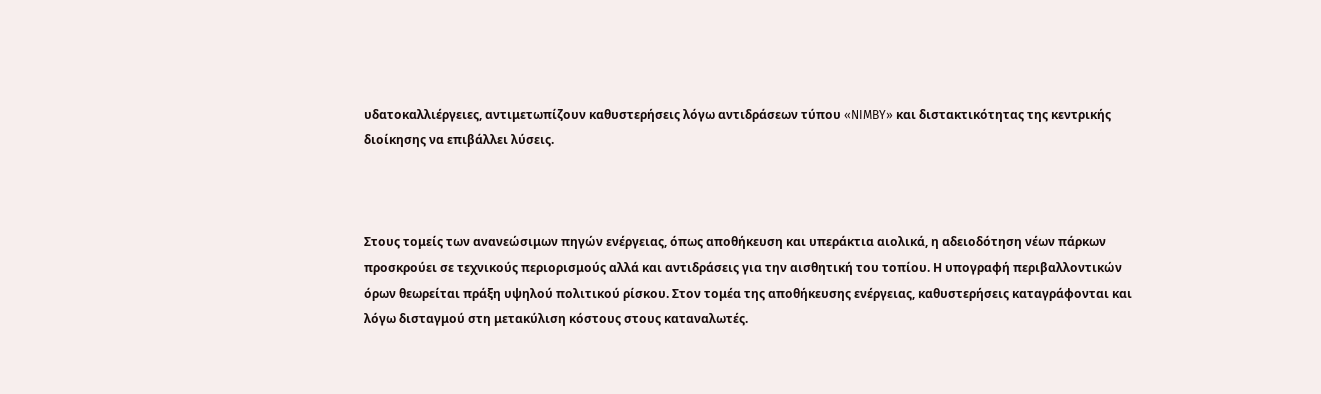υδατοκαλλιέργειες, αντιμετωπίζουν καθυστερήσεις λόγω αντιδράσεων τύπου «NIMBY» και διστακτικότητας της κεντρικής διοίκησης να επιβάλλει λύσεις.



Στους τομείς των ανανεώσιμων πηγών ενέργειας, όπως αποθήκευση και υπεράκτια αιολικά, η αδειοδότηση νέων πάρκων προσκρούει σε τεχνικούς περιορισμούς αλλά και αντιδράσεις για την αισθητική του τοπίου. Η υπογραφή περιβαλλοντικών όρων θεωρείται πράξη υψηλού πολιτικού ρίσκου. Στον τομέα της αποθήκευσης ενέργειας, καθυστερήσεις καταγράφονται και λόγω δισταγμού στη μετακύλιση κόστους στους καταναλωτές.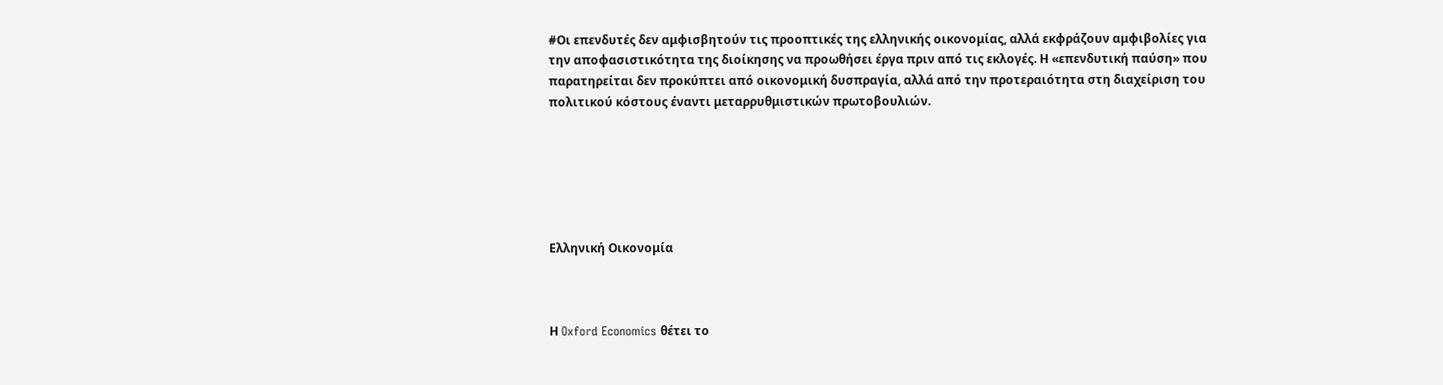#Οι επενδυτές δεν αμφισβητούν τις προοπτικές της ελληνικής οικονομίας, αλλά εκφράζουν αμφιβολίες για την αποφασιστικότητα της διοίκησης να προωθήσει έργα πριν από τις εκλογές. Η «επενδυτική παύση» που παρατηρείται δεν προκύπτει από οικονομική δυσπραγία, αλλά από την προτεραιότητα στη διαχείριση του πολιτικού κόστους έναντι μεταρρυθμιστικών πρωτοβουλιών.






Ελληνική Οικονομία



Η Oxford Economics θέτει το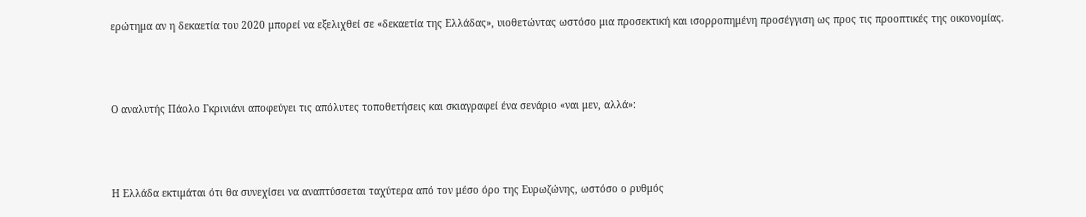ερώτημα αν η δεκαετία του 2020 μπορεί να εξελιχθεί σε «δεκαετία της Ελλάδας», υιοθετώντας ωστόσο μια προσεκτική και ισορροπημένη προσέγγιση ως προς τις προοπτικές της οικονομίας.



Ο αναλυτής Πάολο Γκρινιάνι αποφεύγει τις απόλυτες τοποθετήσεις και σκιαγραφεί ένα σενάριο «ναι μεν, αλλά»:



Η Ελλάδα εκτιμάται ότι θα συνεχίσει να αναπτύσσεται ταχύτερα από τον μέσο όρο της Ευρωζώνης, ωστόσο ο ρυθμός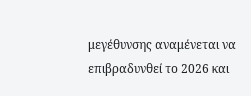μεγέθυνσης αναμένεται να επιβραδυνθεί το 2026 και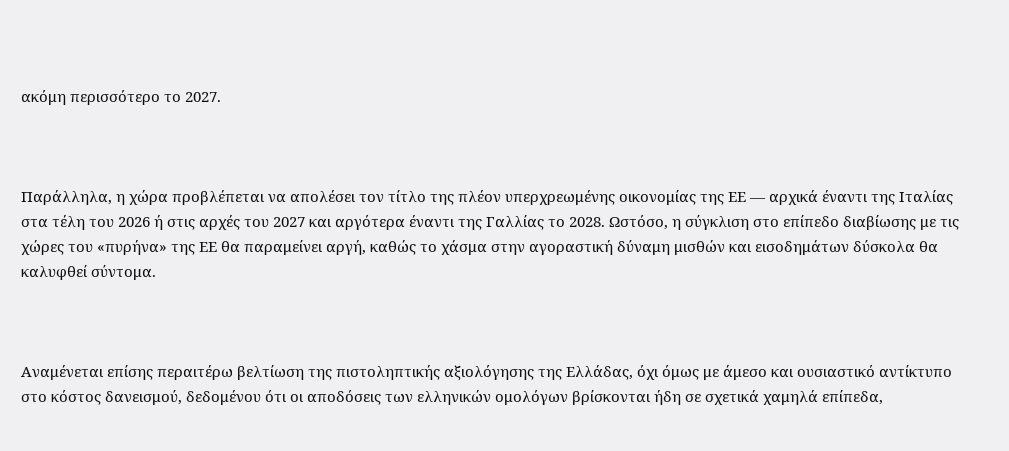ακόμη περισσότερο το 2027.



Παράλληλα, η χώρα προβλέπεται να απολέσει τον τίτλο της πλέον υπερχρεωμένης οικονομίας της ΕΕ — αρχικά έναντι της Ιταλίας στα τέλη του 2026 ή στις αρχές του 2027 και αργότερα έναντι της Γαλλίας το 2028. Ωστόσο, η σύγκλιση στο επίπεδο διαβίωσης με τις χώρες του «πυρήνα» της ΕΕ θα παραμείνει αργή, καθώς το χάσμα στην αγοραστική δύναμη μισθών και εισοδημάτων δύσκολα θα καλυφθεί σύντομα.



Αναμένεται επίσης περαιτέρω βελτίωση της πιστοληπτικής αξιολόγησης της Ελλάδας, όχι όμως με άμεσο και ουσιαστικό αντίκτυπο στο κόστος δανεισμού, δεδομένου ότι οι αποδόσεις των ελληνικών ομολόγων βρίσκονται ήδη σε σχετικά χαμηλά επίπεδα,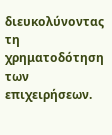διευκολύνοντας τη χρηματοδότηση των επιχειρήσεων.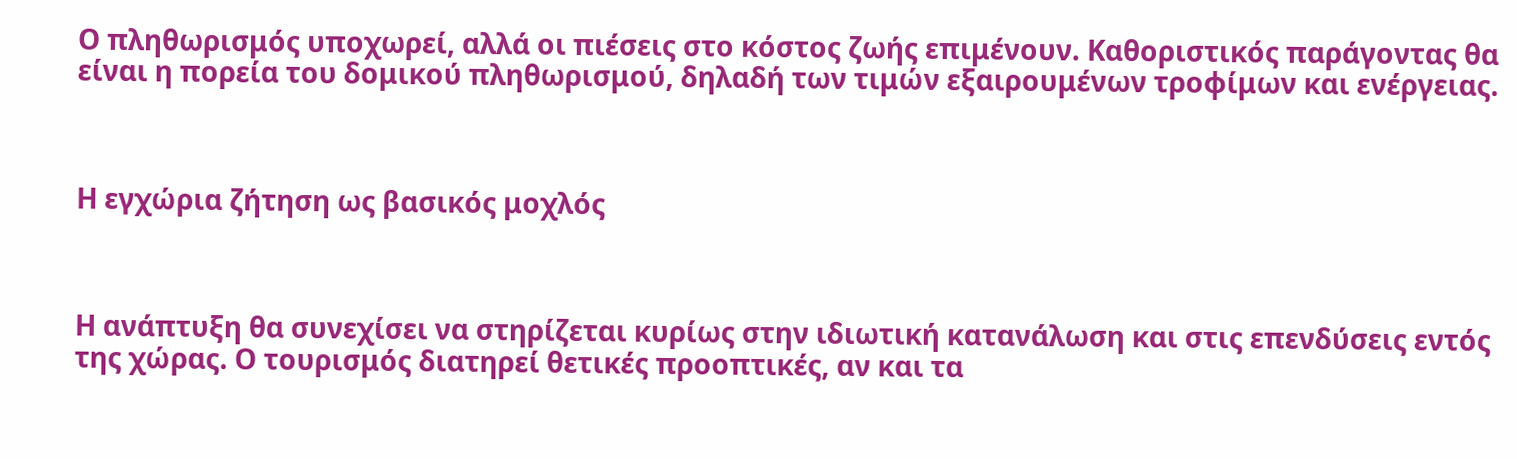Ο πληθωρισμός υποχωρεί, αλλά οι πιέσεις στο κόστος ζωής επιμένουν. Καθοριστικός παράγοντας θα είναι η πορεία του δομικού πληθωρισμού, δηλαδή των τιμών εξαιρουμένων τροφίμων και ενέργειας.



Η εγχώρια ζήτηση ως βασικός μοχλός



Η ανάπτυξη θα συνεχίσει να στηρίζεται κυρίως στην ιδιωτική κατανάλωση και στις επενδύσεις εντός της χώρας. Ο τουρισμός διατηρεί θετικές προοπτικές, αν και τα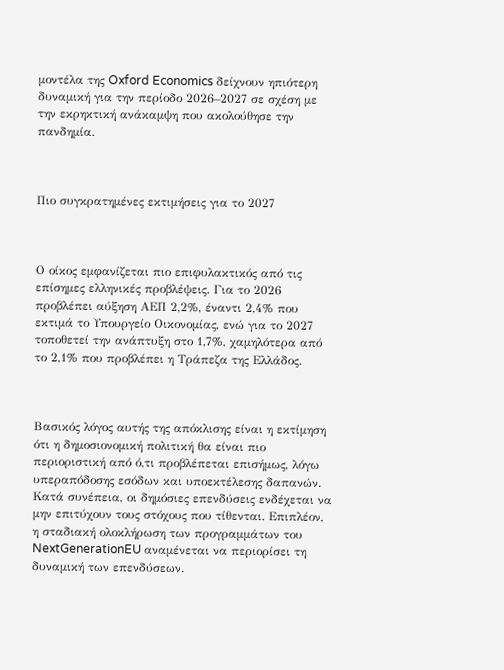μοντέλα της Oxford Economics δείχνουν ηπιότερη δυναμική για την περίοδο 2026–2027 σε σχέση με την εκρηκτική ανάκαμψη που ακολούθησε την πανδημία.



Πιο συγκρατημένες εκτιμήσεις για το 2027



Ο οίκος εμφανίζεται πιο επιφυλακτικός από τις επίσημες ελληνικές προβλέψεις. Για το 2026 προβλέπει αύξηση ΑΕΠ 2,2%, έναντι 2,4% που εκτιμά το Υπουργείο Οικονομίας, ενώ για το 2027 τοποθετεί την ανάπτυξη στο 1,7%, χαμηλότερα από το 2,1% που προβλέπει η Τράπεζα της Ελλάδος.



Βασικός λόγος αυτής της απόκλισης είναι η εκτίμηση ότι η δημοσιονομική πολιτική θα είναι πιο περιοριστική από ό,τι προβλέπεται επισήμως, λόγω υπεραπόδοσης εσόδων και υποεκτέλεσης δαπανών. Κατά συνέπεια, οι δημόσιες επενδύσεις ενδέχεται να μην επιτύχουν τους στόχους που τίθενται. Επιπλέον, η σταδιακή ολοκλήρωση των προγραμμάτων του NextGenerationEU αναμένεται να περιορίσει τη δυναμική των επενδύσεων.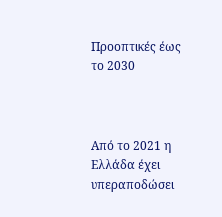Προοπτικές έως το 2030



Από το 2021 η Ελλάδα έχει υπεραποδώσει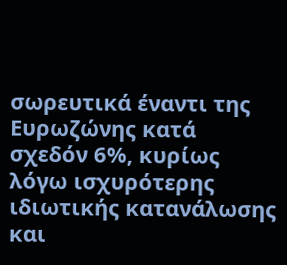σωρευτικά έναντι της Ευρωζώνης κατά σχεδόν 6%, κυρίως λόγω ισχυρότερης ιδιωτικής κατανάλωσης και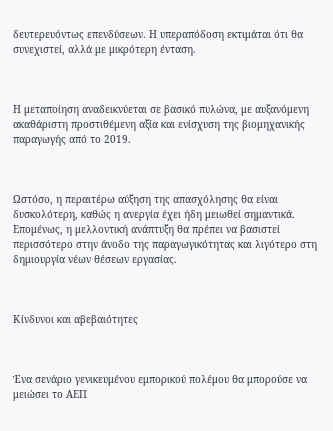δευτερευόντως επενδύσεων. Η υπεραπόδοση εκτιμάται ότι θα συνεχιστεί, αλλά με μικρότερη ένταση.



Η μεταποίηση αναδεικνύεται σε βασικό πυλώνα, με αυξανόμενη ακαθάριστη προστιθέμενη αξία και ενίσχυση της βιομηχανικής παραγωγής από το 2019.



Ωστόσο, η περαιτέρω αύξηση της απασχόλησης θα είναι δυσκολότερη, καθώς η ανεργία έχει ήδη μειωθεί σημαντικά. Επομένως, η μελλοντική ανάπτυξη θα πρέπει να βασιστεί περισσότερο στην άνοδο της παραγωγικότητας και λιγότερο στη δημιουργία νέων θέσεων εργασίας.



Κίνδυνοι και αβεβαιότητες



Ένα σενάριο γενικευμένου εμπορικού πολέμου θα μπορούσε να μειώσει το ΑΕΠ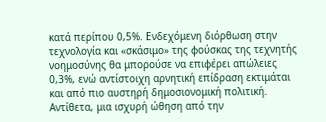κατά περίπου 0,5%. Ενδεχόμενη διόρθωση στην τεχνολογία και «σκάσιμο» της φούσκας της τεχνητής νοημοσύνης θα μπορούσε να επιφέρει απώλειες 0,3%, ενώ αντίστοιχη αρνητική επίδραση εκτιμάται και από πιο αυστηρή δημοσιονομική πολιτική. Αντίθετα, μια ισχυρή ώθηση από την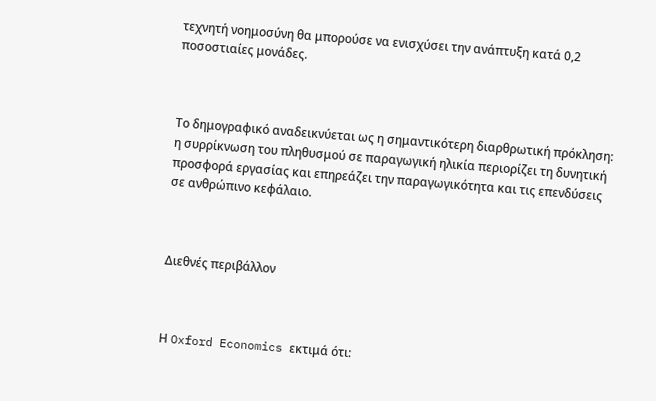τεχνητή νοημοσύνη θα μπορούσε να ενισχύσει την ανάπτυξη κατά 0,2 ποσοστιαίες μονάδες.



Το δημογραφικό αναδεικνύεται ως η σημαντικότερη διαρθρωτική πρόκληση: η συρρίκνωση του πληθυσμού σε παραγωγική ηλικία περιορίζει τη δυνητική προσφορά εργασίας και επηρεάζει την παραγωγικότητα και τις επενδύσεις σε ανθρώπινο κεφάλαιο.



Διεθνές περιβάλλον



Η Oxford Economics εκτιμά ότι: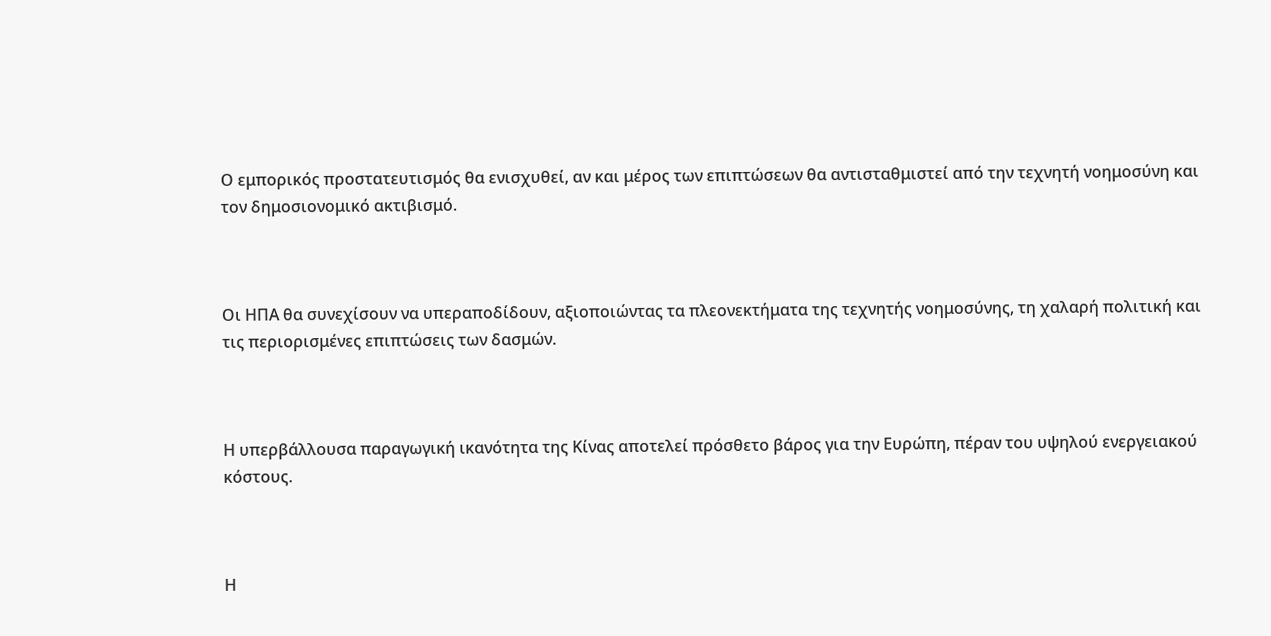Ο εμπορικός προστατευτισμός θα ενισχυθεί, αν και μέρος των επιπτώσεων θα αντισταθμιστεί από την τεχνητή νοημοσύνη και τον δημοσιονομικό ακτιβισμό.



Οι ΗΠΑ θα συνεχίσουν να υπεραποδίδουν, αξιοποιώντας τα πλεονεκτήματα της τεχνητής νοημοσύνης, τη χαλαρή πολιτική και τις περιορισμένες επιπτώσεις των δασμών.



Η υπερβάλλουσα παραγωγική ικανότητα της Κίνας αποτελεί πρόσθετο βάρος για την Ευρώπη, πέραν του υψηλού ενεργειακού κόστους.



Η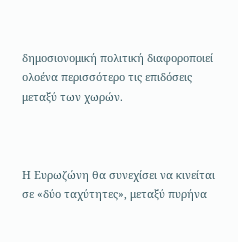δημοσιονομική πολιτική διαφοροποιεί ολοένα περισσότερο τις επιδόσεις μεταξύ των χωρών.



Η Ευρωζώνη θα συνεχίσει να κινείται σε «δύο ταχύτητες», μεταξύ πυρήνα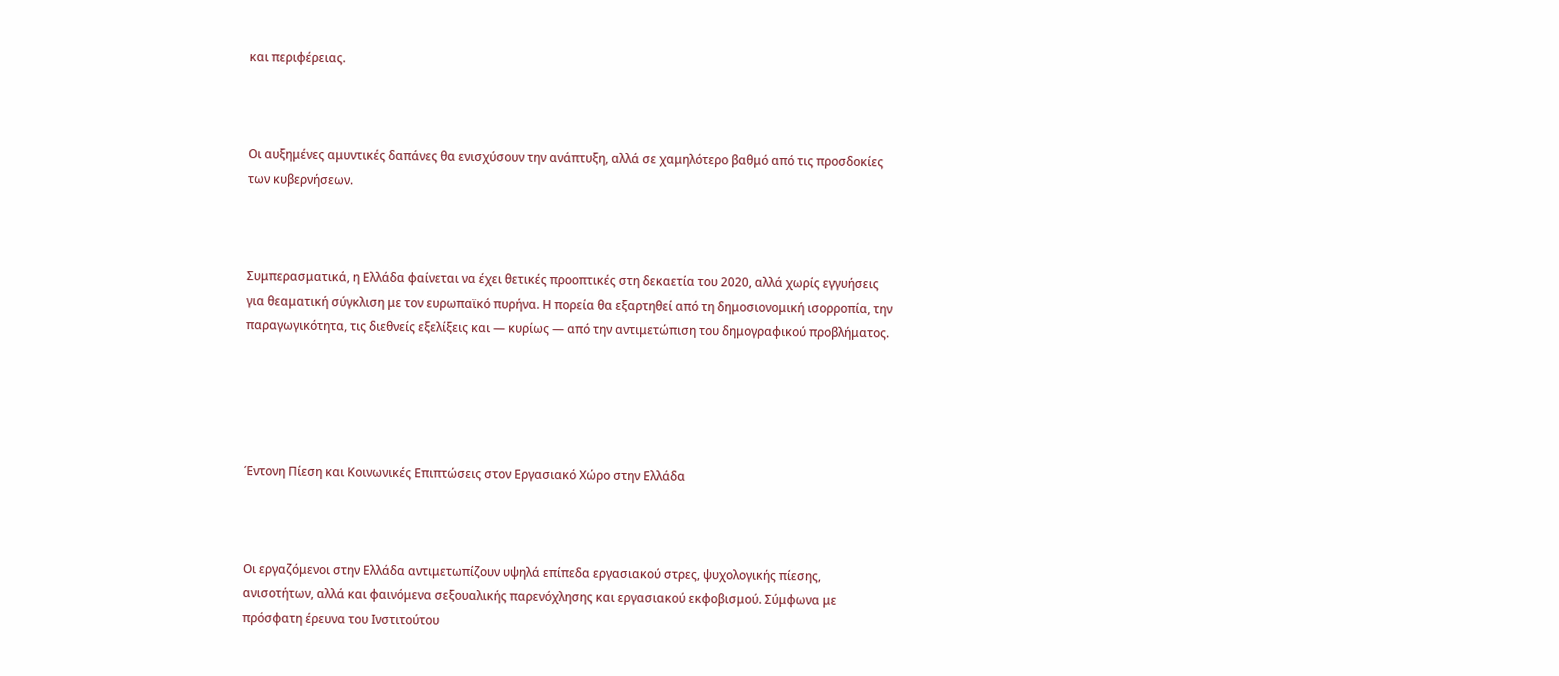και περιφέρειας.



Οι αυξημένες αμυντικές δαπάνες θα ενισχύσουν την ανάπτυξη, αλλά σε χαμηλότερο βαθμό από τις προσδοκίες των κυβερνήσεων.



Συμπερασματικά, η Ελλάδα φαίνεται να έχει θετικές προοπτικές στη δεκαετία του 2020, αλλά χωρίς εγγυήσεις για θεαματική σύγκλιση με τον ευρωπαϊκό πυρήνα. Η πορεία θα εξαρτηθεί από τη δημοσιονομική ισορροπία, την παραγωγικότητα, τις διεθνείς εξελίξεις και — κυρίως — από την αντιμετώπιση του δημογραφικού προβλήματος.





Έντονη Πίεση και Κοινωνικές Επιπτώσεις στον Εργασιακό Χώρο στην Ελλάδα



Οι εργαζόμενοι στην Ελλάδα αντιμετωπίζουν υψηλά επίπεδα εργασιακού στρες, ψυχολογικής πίεσης, ανισοτήτων, αλλά και φαινόμενα σεξουαλικής παρενόχλησης και εργασιακού εκφοβισμού. Σύμφωνα με πρόσφατη έρευνα του Ινστιτούτου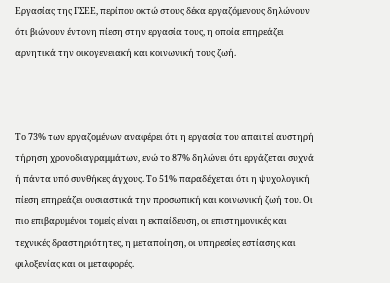Εργασίας της ΓΣΕΕ, περίπου οκτώ στους δέκα εργαζόμενους δηλώνουν ότι βιώνουν έντονη πίεση στην εργασία τους, η οποία επηρεάζει αρνητικά την οικογενειακή και κοινωνική τους ζωή.



Το 73% των εργαζομένων αναφέρει ότι η εργασία του απαιτεί αυστηρή τήρηση χρονοδιαγραμμάτων, ενώ το 87% δηλώνει ότι εργάζεται συχνά ή πάντα υπό συνθήκες άγχους. Το 51% παραδέχεται ότι η ψυχολογική πίεση επηρεάζει ουσιαστικά την προσωπική και κοινωνική ζωή του. Οι πιο επιβαρυμένοι τομείς είναι η εκπαίδευση, οι επιστημονικές και τεχνικές δραστηριότητες, η μεταποίηση, οι υπηρεσίες εστίασης και φιλοξενίας και οι μεταφορές.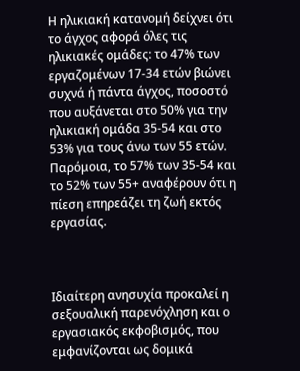Η ηλικιακή κατανομή δείχνει ότι το άγχος αφορά όλες τις ηλικιακές ομάδες: το 47% των εργαζομένων 17-34 ετών βιώνει συχνά ή πάντα άγχος, ποσοστό που αυξάνεται στο 50% για την ηλικιακή ομάδα 35-54 και στο 53% για τους άνω των 55 ετών. Παρόμοια, το 57% των 35-54 και το 52% των 55+ αναφέρουν ότι η πίεση επηρεάζει τη ζωή εκτός εργασίας.



Ιδιαίτερη ανησυχία προκαλεί η σεξουαλική παρενόχληση και ο εργασιακός εκφοβισμός, που εμφανίζονται ως δομικά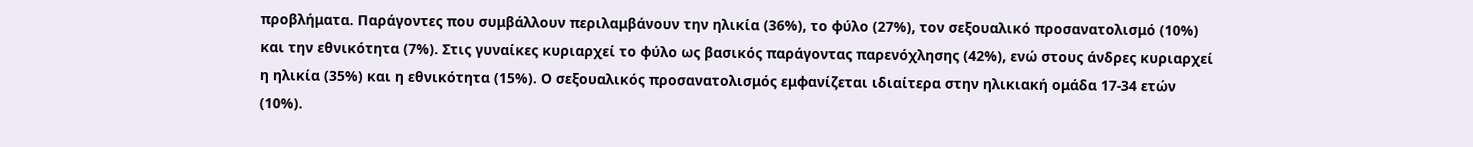προβλήματα. Παράγοντες που συμβάλλουν περιλαμβάνουν την ηλικία (36%), το φύλο (27%), τον σεξουαλικό προσανατολισμό (10%) και την εθνικότητα (7%). Στις γυναίκες κυριαρχεί το φύλο ως βασικός παράγοντας παρενόχλησης (42%), ενώ στους άνδρες κυριαρχεί η ηλικία (35%) και η εθνικότητα (15%). Ο σεξουαλικός προσανατολισμός εμφανίζεται ιδιαίτερα στην ηλικιακή ομάδα 17-34 ετών (10%).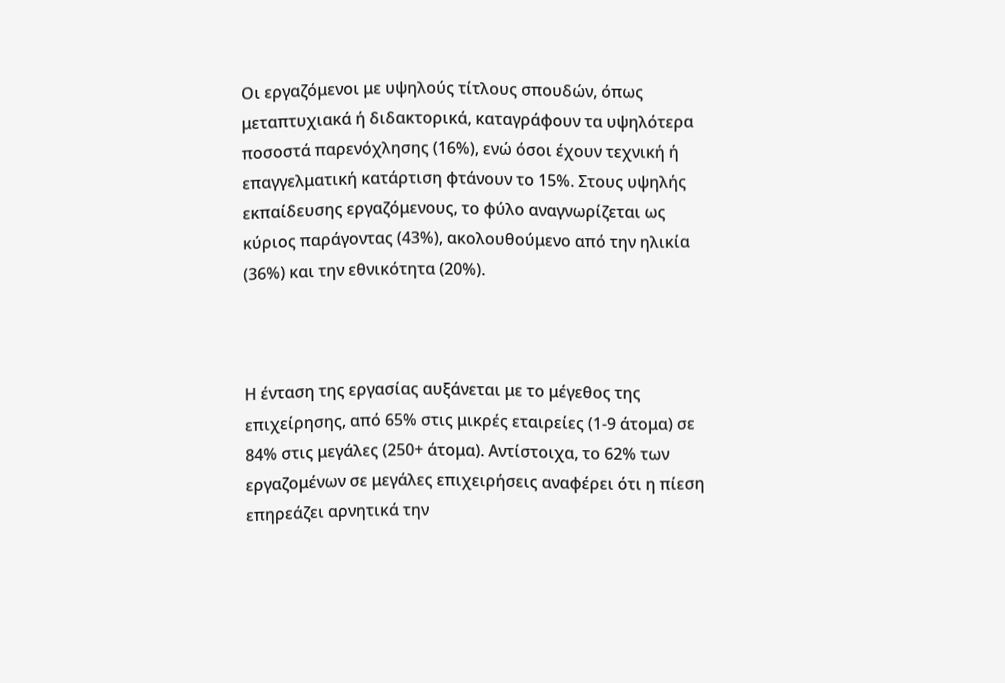Οι εργαζόμενοι με υψηλούς τίτλους σπουδών, όπως μεταπτυχιακά ή διδακτορικά, καταγράφουν τα υψηλότερα ποσοστά παρενόχλησης (16%), ενώ όσοι έχουν τεχνική ή επαγγελματική κατάρτιση φτάνουν το 15%. Στους υψηλής εκπαίδευσης εργαζόμενους, το φύλο αναγνωρίζεται ως κύριος παράγοντας (43%), ακολουθούμενο από την ηλικία (36%) και την εθνικότητα (20%).



Η ένταση της εργασίας αυξάνεται με το μέγεθος της επιχείρησης, από 65% στις μικρές εταιρείες (1-9 άτομα) σε 84% στις μεγάλες (250+ άτομα). Αντίστοιχα, το 62% των εργαζομένων σε μεγάλες επιχειρήσεις αναφέρει ότι η πίεση επηρεάζει αρνητικά την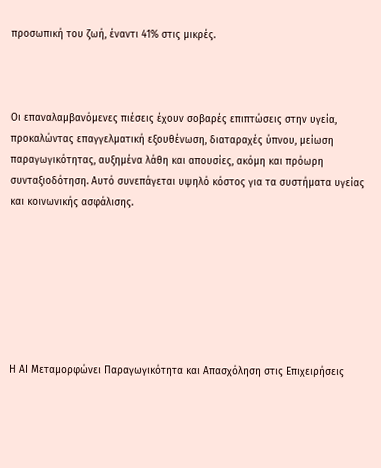προσωπική του ζωή, έναντι 41% στις μικρές.



Οι επαναλαμβανόμενες πιέσεις έχουν σοβαρές επιπτώσεις στην υγεία, προκαλώντας επαγγελματική εξουθένωση, διαταραχές ύπνου, μείωση παραγωγικότητας, αυξημένα λάθη και απουσίες, ακόμη και πρόωρη συνταξιοδότηση. Αυτό συνεπάγεται υψηλό κόστος για τα συστήματα υγείας και κοινωνικής ασφάλισης.







Η AI Μεταμορφώνει Παραγωγικότητα και Απασχόληση στις Επιχειρήσεις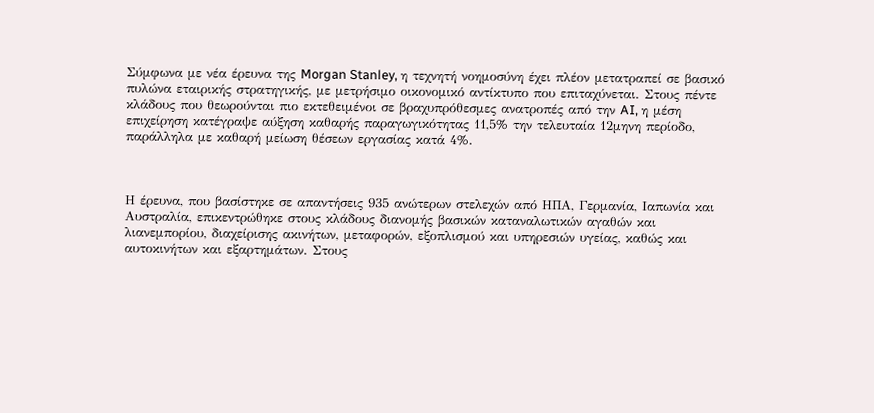Σύμφωνα με νέα έρευνα της Morgan Stanley, η τεχνητή νοημοσύνη έχει πλέον μετατραπεί σε βασικό πυλώνα εταιρικής στρατηγικής, με μετρήσιμο οικονομικό αντίκτυπο που επιταχύνεται. Στους πέντε κλάδους που θεωρούνται πιο εκτεθειμένοι σε βραχυπρόθεσμες ανατροπές από την AI, η μέση επιχείρηση κατέγραψε αύξηση καθαρής παραγωγικότητας 11,5% την τελευταία 12μηνη περίοδο, παράλληλα με καθαρή μείωση θέσεων εργασίας κατά 4%.



Η έρευνα, που βασίστηκε σε απαντήσεις 935 ανώτερων στελεχών από ΗΠΑ, Γερμανία, Ιαπωνία και Αυστραλία, επικεντρώθηκε στους κλάδους διανομής βασικών καταναλωτικών αγαθών και λιανεμπορίου, διαχείρισης ακινήτων, μεταφορών, εξοπλισμού και υπηρεσιών υγείας, καθώς και αυτοκινήτων και εξαρτημάτων. Στους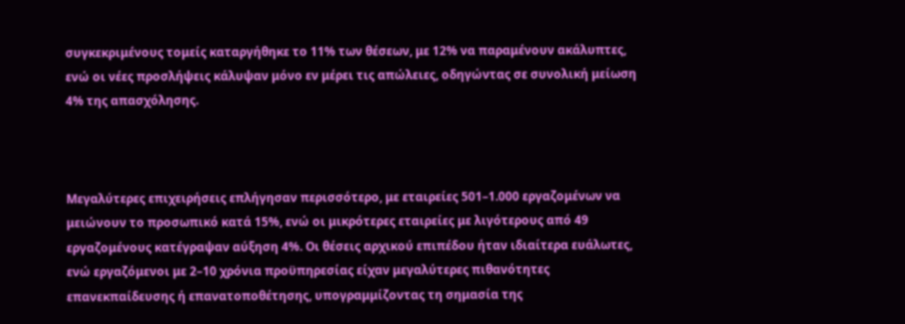συγκεκριμένους τομείς καταργήθηκε το 11% των θέσεων, με 12% να παραμένουν ακάλυπτες, ενώ οι νέες προσλήψεις κάλυψαν μόνο εν μέρει τις απώλειες, οδηγώντας σε συνολική μείωση 4% της απασχόλησης.



Μεγαλύτερες επιχειρήσεις επλήγησαν περισσότερο, με εταιρείες 501–1.000 εργαζομένων να μειώνουν το προσωπικό κατά 15%, ενώ οι μικρότερες εταιρείες με λιγότερους από 49 εργαζομένους κατέγραψαν αύξηση 4%. Οι θέσεις αρχικού επιπέδου ήταν ιδιαίτερα ευάλωτες, ενώ εργαζόμενοι με 2–10 χρόνια προϋπηρεσίας είχαν μεγαλύτερες πιθανότητες επανεκπαίδευσης ή επανατοποθέτησης, υπογραμμίζοντας τη σημασία της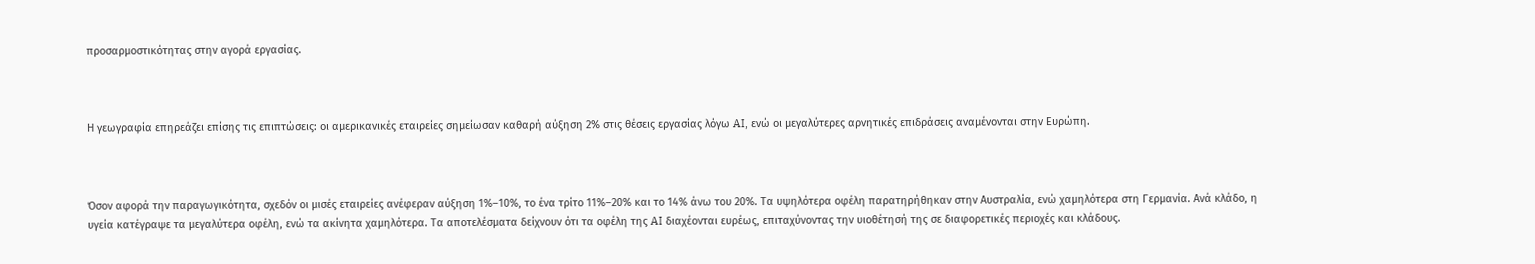προσαρμοστικότητας στην αγορά εργασίας.



Η γεωγραφία επηρεάζει επίσης τις επιπτώσεις: οι αμερικανικές εταιρείες σημείωσαν καθαρή αύξηση 2% στις θέσεις εργασίας λόγω AI, ενώ οι μεγαλύτερες αρνητικές επιδράσεις αναμένονται στην Ευρώπη.



Όσον αφορά την παραγωγικότητα, σχεδόν οι μισές εταιρείες ανέφεραν αύξηση 1%–10%, το ένα τρίτο 11%–20% και το 14% άνω του 20%. Τα υψηλότερα οφέλη παρατηρήθηκαν στην Αυστραλία, ενώ χαμηλότερα στη Γερμανία. Ανά κλάδο, η υγεία κατέγραψε τα μεγαλύτερα οφέλη, ενώ τα ακίνητα χαμηλότερα. Τα αποτελέσματα δείχνουν ότι τα οφέλη της AI διαχέονται ευρέως, επιταχύνοντας την υιοθέτησή της σε διαφορετικές περιοχές και κλάδους.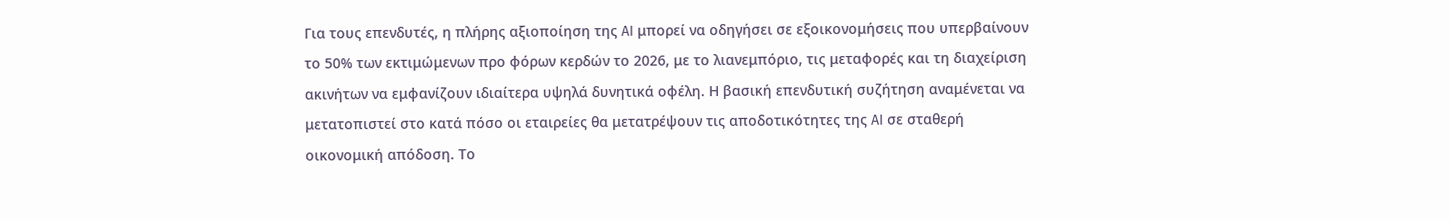Για τους επενδυτές, η πλήρης αξιοποίηση της AI μπορεί να οδηγήσει σε εξοικονομήσεις που υπερβαίνουν το 50% των εκτιμώμενων προ φόρων κερδών το 2026, με το λιανεμπόριο, τις μεταφορές και τη διαχείριση ακινήτων να εμφανίζουν ιδιαίτερα υψηλά δυνητικά οφέλη. Η βασική επενδυτική συζήτηση αναμένεται να μετατοπιστεί στο κατά πόσο οι εταιρείες θα μετατρέψουν τις αποδοτικότητες της AI σε σταθερή οικονομική απόδοση. Το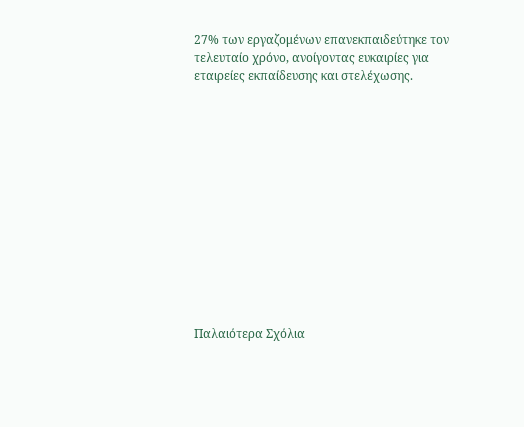27% των εργαζομένων επανεκπαιδεύτηκε τον τελευταίο χρόνο, ανοίγοντας ευκαιρίες για εταιρείες εκπαίδευσης και στελέχωσης.













Παλαιότερα Σχόλια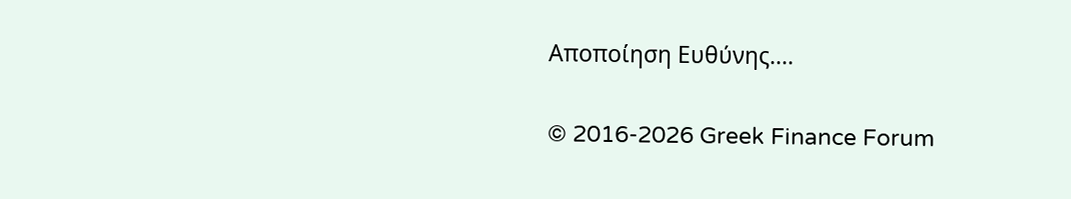Αποποίηση Ευθύνης....

© 2016-2026 Greek Finance Forum